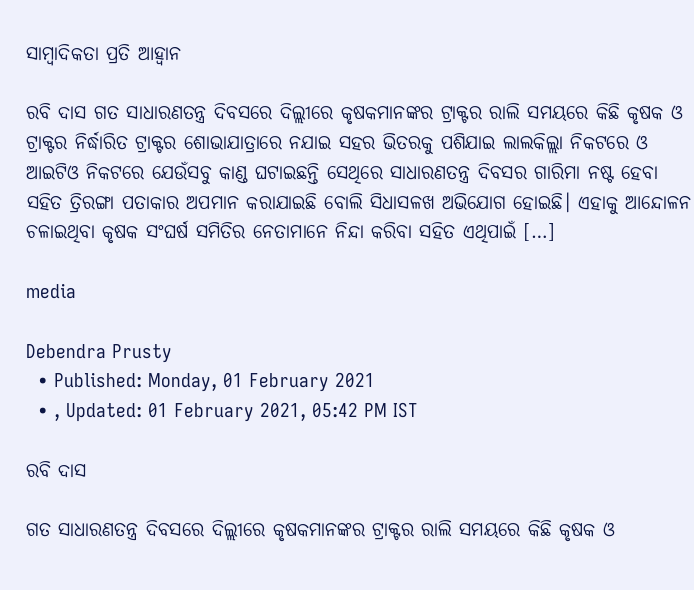ସାମ୍ବାଦିକତା ପ୍ରତି ଆହ୍ୱାନ

ରବି ଦାସ ଗତ ସାଧାରଣତନ୍ତ୍ର ଦିବସରେ ଦିଲ୍ଲୀରେ କୃଷକମାନଙ୍କର ଟ୍ରାକ୍ଟର ରାଲି ସମୟରେ କିଛି କୃଷକ ଓ ଟ୍ରାକ୍ଟର ନିର୍ଦ୍ଧାରିତ ଟ୍ରାକ୍ଟର ଶୋଭାଯାତ୍ରାରେ ନଯାଇ ସହର ଭିତରକୁ ପଶିଯାଇ ଲାଲକିଲ୍ଲା ନିକଟରେ ଓ ଆଇଟିଓ ନିକଟରେ ଯେଉଁସବୁ କାଣ୍ଡ ଘଟାଇଛନ୍ତି ସେଥିରେ ସାଧାରଣତନ୍ତ୍ର ଦିବସର ଗାରିମା ନଷ୍ଟ ହେବା ସହିତ ତ୍ରିରଙ୍ଗା ପତାକାର ଅପମାନ କରାଯାଇଛି ବୋଲି ସିଧାସଳଖ ଅଭିଯୋଗ ହୋଇଛି। ଏହାକୁ ଆନ୍ଦୋଳନ ଚଳାଇଥିବା କୃଷକ ସଂଘର୍ଷ ସମିତିର ନେତାମାନେ ନିନ୍ଦା କରିବା ସହିତ ଏଥିପାଇଁ […]

media

Debendra Prusty
  • Published: Monday, 01 February 2021
  • , Updated: 01 February 2021, 05:42 PM IST

ରବି ଦାସ

ଗତ ସାଧାରଣତନ୍ତ୍ର ଦିବସରେ ଦିଲ୍ଲୀରେ କୃଷକମାନଙ୍କର ଟ୍ରାକ୍ଟର ରାଲି ସମୟରେ କିଛି କୃଷକ ଓ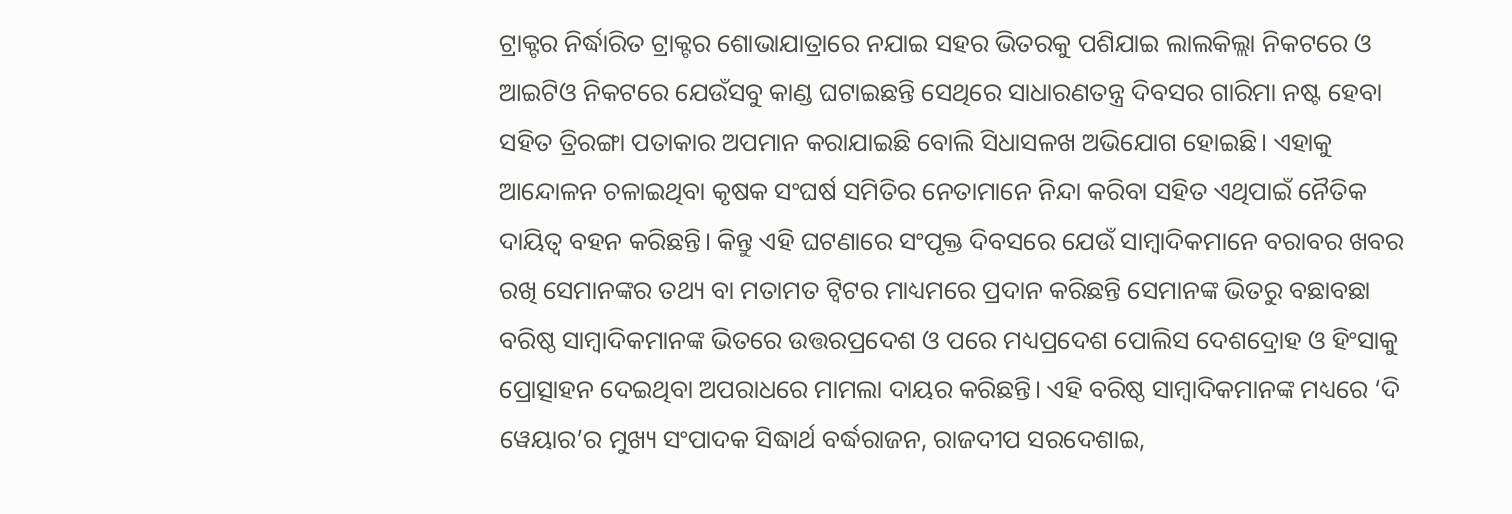ଟ୍ରାକ୍ଟର ନିର୍ଦ୍ଧାରିତ ଟ୍ରାକ୍ଟର ଶୋଭାଯାତ୍ରାରେ ନଯାଇ ସହର ଭିତରକୁ ପଶିଯାଇ ଲାଲକିଲ୍ଲା ନିକଟରେ ଓ ଆଇଟିଓ ନିକଟରେ ଯେଉଁସବୁ କାଣ୍ଡ ଘଟାଇଛନ୍ତି ସେଥିରେ ସାଧାରଣତନ୍ତ୍ର ଦିବସର ଗାରିମା ନଷ୍ଟ ହେବା ସହିତ ତ୍ରିରଙ୍ଗା ପତାକାର ଅପମାନ କରାଯାଇଛି ବୋଲି ସିଧାସଳଖ ଅଭିଯୋଗ ହୋଇଛି। ଏହାକୁ ଆନ୍ଦୋଳନ ଚଳାଇଥିବା କୃଷକ ସଂଘର୍ଷ ସମିତିର ନେତାମାନେ ନିନ୍ଦା କରିବା ସହିତ ଏଥିପାଇଁ ନୈତିକ ଦାୟିତ୍ୱ ବହନ କରିଛନ୍ତି। କିନ୍ତୁ ଏହି ଘଟଣାରେ ସଂପୃକ୍ତ ଦିବସରେ ଯେଉଁ ସାମ୍ବାଦିକମାନେ ବରାବର ଖବର ରଖି ସେମାନଙ୍କର ତଥ୍ୟ ବା ମତାମତ ଟ୍ୱିଟର ମାଧ୍ୟମରେ ପ୍ରଦାନ କରିଛନ୍ତି ସେମାନଙ୍କ ଭିତରୁ ବଛାବଛା ବରିଷ୍ଠ ସାମ୍ବାଦିକମାନଙ୍କ ଭିତରେ ଉତ୍ତରପ୍ରଦେଶ ଓ ପରେ ମଧ୍ୟପ୍ରଦେଶ ପୋଲିସ ଦେଶଦ୍ରୋହ ଓ ହିଂସାକୁ ପ୍ରୋତ୍ସାହନ ଦେଇଥିବା ଅପରାଧରେ ମାମଲା ଦାୟର କରିଛନ୍ତି। ଏହି ବରିଷ୍ଠ ସାମ୍ବାଦିକମାନଙ୍କ ମଧ୍ୟରେ ‘ଦି ୱେୟାର’ର ମୁଖ୍ୟ ସଂପାଦକ ସିଦ୍ଧାର୍ଥ ବର୍ଦ୍ଧରାଜନ, ରାଜଦୀପ ସରଦେଶାଇ,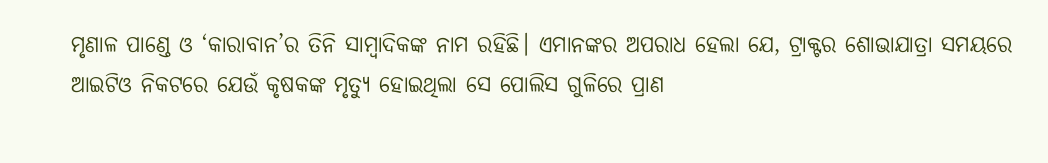ମୃଣାଳ ପାଣ୍ଡେ ଓ ‘କାରାବାନ’ର ତିନି ସାମ୍ବାଦିକଙ୍କ ନାମ ରହିଛି। ଏମାନଙ୍କର ଅପରାଧ ହେଲା ଯେ, ଟ୍ରାକ୍ଟର ଶୋଭାଯାତ୍ରା ସମୟରେ ଆଇଟିଓ ନିକଟରେ ଯେଉଁ କୃଷକଙ୍କ ମୃତ୍ୟୁ ହୋଇଥିଲା ସେ ପୋଲିସ ଗୁଳିରେ ପ୍ରାଣ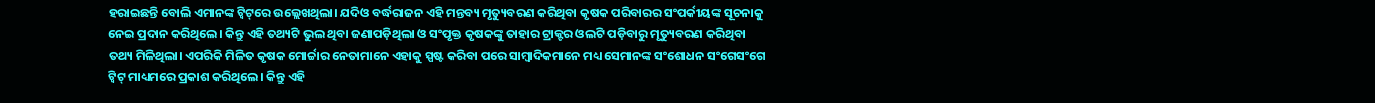ହରାଇଛନ୍ତି ବୋଲି ଏମାନଙ୍କ ଟ୍ୱିଟ୍‌ରେ ଉଲ୍ଲେଖଥିଲା। ଯଦିଓ ବର୍ଦ୍ଧରାଜନ ଏହି ମନ୍ତବ୍ୟ ମୃତ୍ୟୁବରଣ କରିଥିବା କୃଷକ ପରିବାରର ସଂପର୍କୀୟଙ୍କ ସୂଚନାକୁ ନେଇ ପ୍ରଦାନ କରିଥିଲେ। କିନ୍ତୁ ଏହି ତଥ୍ୟଟି ଭୁଲ ଥିବା ଜଣାପଡ଼ିଥିଲା ଓ ସଂପୃକ୍ତ କୃଷକଙ୍କୁ ତାହାର ଟ୍ରାକ୍ଟର ଓଲଟି ପଡ଼ିବାରୁ ମୃତ୍ୟୁବରଣ କରିଥିବା ତଥ୍ୟ ମିଳିଥିଲା। ଏପରିକି ମିଳିତ କୃଷକ ମୋର୍ଚ୍ଚାର ନେତାମାନେ ଏହାକୁ ସ୍ପଷ୍ଟ କରିବା ପରେ ସାମ୍ବାଦିକମାନେ ମଧ୍ୟ ସେମାନଙ୍କ ସଂଶୋଧନ ସଂଗେସଂଗେ ଟ୍ୱିଟ୍ ମାଧ୍ୟମରେ ପ୍ରକାଶ କରିଥିଲେ। କିନ୍ତୁ ଏହି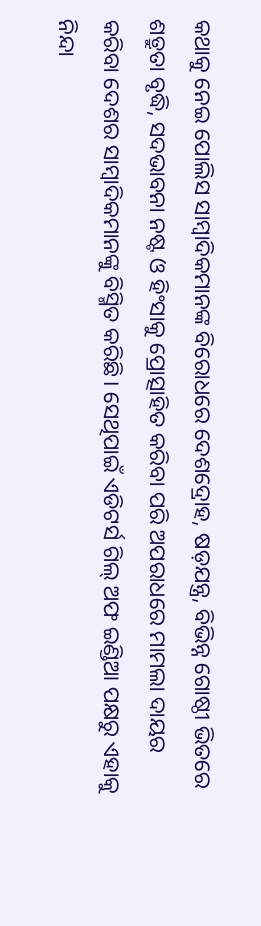କଥାକୁ ନେଇ ପୋଲିସ ସାମ୍ବାଦିକମାନଙ୍କ ବିରୋଧରେ ଦେଶଦ୍ରୋହ, ଷଡ଼ଯନ୍ତ୍ର, ବିଭିନ୍ନ ଗୋଷ୍ଠୀ ଭିତରେ ଶତ୍ରୁତା ବୃଦ୍ଧି, ସଦଭାବନା ନଷ୍ଟ ଓ ହିଂସାକୁ ପ୍ରୋତ୍ସାହିତ କରିବା ପରି ଅପରାଧରେ ମାମଲା ଦାୟର କରିବା ଦେଶର ସାମ୍ବାଦିକମାନଙ୍କୁ ବିସ୍ମିତ କରିଛି। ସେଥିପାଇଁ ଏଡିଟର୍ସ ଗିଲ୍ ଅଫ ଇଣ୍ଡିଆ ପକ୍ଷରୁ ଏହାକୁ ନିନ୍ଦା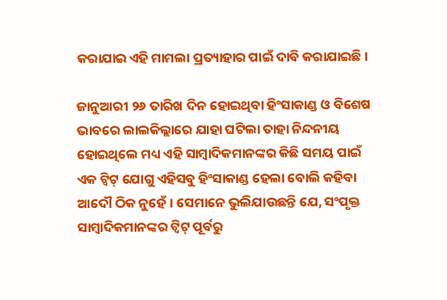କରାଯାଇ ଏହି ମାମଲା ପ୍ରତ୍ୟାହାର ପାଇଁ ଦାବି କରାଯାଇଛି।

ଜାନୁଆରୀ ୨୬ ତାରିଖ ଦିନ ହୋଇଥିବା ହିଂସାକାଣ୍ଡ ଓ ବିଶେଷ ଭାବରେ ଲାଲକିଲ୍ଲାରେ ଯାହା ଘଟିଲା ତାହା ନିନ୍ଦନୀୟ ହୋଇଥିଲେ ମଧ୍ୟ ଏହି ସାମ୍ବାଦିକମାନଙ୍କର କିଛି ସମୟ ପାଇଁ ଏକ ଟ୍ୱିଟ୍ ଯୋଗୁ ଏହିସବୁ ହିଂସାକାଣ୍ଡ ହେଲା ବୋଲି କହିବା ଆଦୌ ଠିକ ନୁହେଁ। ସେମାନେ ଭୁଲିଯାଉଛନ୍ତି ଯେ, ସଂପୃକ୍ତ ସାମ୍ବାଦିକମାନଙ୍କର ଟ୍ୱିଟ୍ ପୂର୍ବରୁ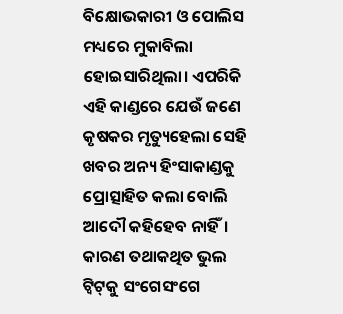ବିକ୍ଷୋଭକାରୀ ଓ ପୋଲିସ ମଧ୍ୟରେ ମୁକାବିଲା ହୋଇସାରିଥିଲା। ଏପରିକି ଏହି କାଣ୍ଡରେ ଯେଉଁ ଜଣେ କୃଷକର ମୃତ୍ୟୁହେଲା ସେହି ଖବର ଅନ୍ୟ ହିଂସାକାଣ୍ଡକୁ ପ୍ରୋତ୍ସାହିତ କଲା ବୋଲି ଆଦୌ କହିହେବ ନାହିଁ। କାରଣ ତଥାକଥିତ ଭୁଲ ଟ୍ୱିଟ୍‌କୁ ସଂଗେସଂଗେ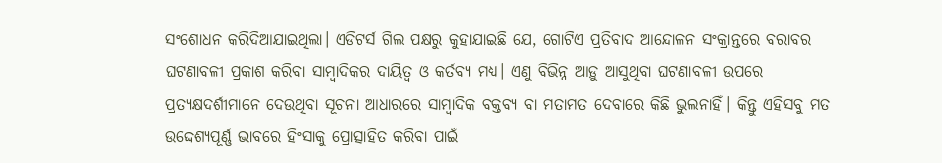ସଂଶୋଧନ କରିଦିଆଯାଇଥିଲା। ଏଡିଟର୍ସ ଗିଲ ପକ୍ଷରୁ କୁହାଯାଇଛି ଯେ, ଗୋଟିଏ ପ୍ରତିବାଦ ଆନ୍ଦୋଳନ ସଂକ୍ରାନ୍ତରେ ବରାବର ଘଟଣାବଳୀ ପ୍ରକାଶ କରିବା ସାମ୍ବାଦିକର ଦାୟିତ୍ୱ ଓ କର୍ତବ୍ୟ ମଧ୍ୟ। ଏଣୁ ବିଭିନ୍ନ ଆଡ଼ୁ ଆସୁଥିବା ଘଟଣାବଳୀ ଉପରେ ପ୍ରତ୍ୟକ୍ଷଦର୍ଶୀମାନେ ଦେଉଥିବା ସୂଚନା ଆଧାରରେ ସାମ୍ବାଦିକ ବକ୍ତବ୍ୟ ବା ମତାମତ ଦେବାରେ କିଛି ଭୁଲନାହିଁ। କିନ୍ତୁ ଏହିସବୁ ମତ ଉଦ୍ଦେଶ୍ୟପୂର୍ଣ୍ଣ ଭାବରେ ହିଂସାକୁ ପ୍ରୋତ୍ସାହିତ କରିବା ପାଇଁ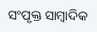ସଂପୃକ୍ତ ସାମ୍ବାଦିକ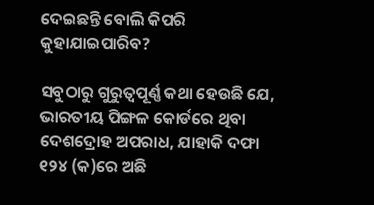ଦେଇଛନ୍ତି ବୋଲି କିପରି କୁହାଯାଇପାରିବ?

ସବୁଠାରୁ ଗୁରୁତ୍ୱପୂର୍ଣ୍ଣ କଥା ହେଉଛି ଯେ, ଭାରତୀୟ ପିଙ୍ଗଳ କୋର୍ଡରେ ଥିବା ଦେଶଦ୍ରୋହ ଅପରାଧ, ଯାହାକି ଦଫା ୧୨୪ (କ)ରେ ଅଛି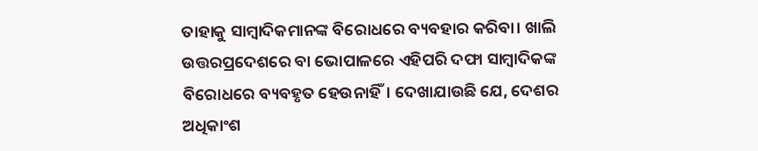ତାହାକୁ ସାମ୍ବାଦିକମାନଙ୍କ ବିରୋଧରେ ବ୍ୟବହାର କରିବା। ଖାଲି ଉତ୍ତରପ୍ରଦେଶରେ ବା ଭୋପାଳରେ ଏହିପରି ଦଫା ସାମ୍ବାଦିକଙ୍କ ବିରୋଧରେ ବ୍ୟବହୃତ ହେଉନାହିଁ। ଦେଖାଯାଉଛି ଯେ, ଦେଶର ଅଧିକାଂଶ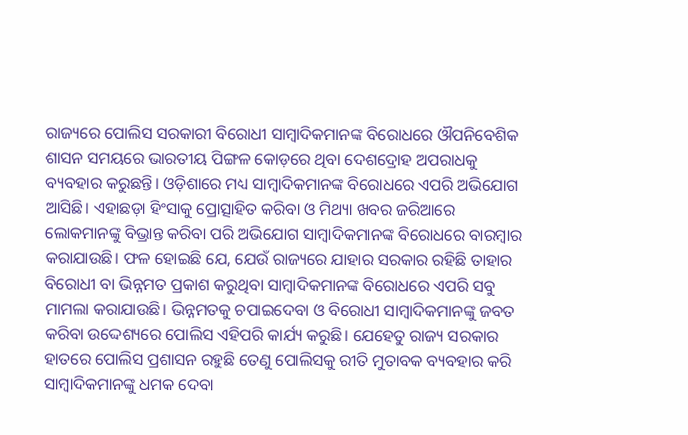ରାଜ୍ୟରେ ପୋଲିସ ସରକାରୀ ବିରୋଧୀ ସାମ୍ବାଦିକମାନଙ୍କ ବିରୋଧରେ ଔପନିବେଶିକ ଶାସନ ସମୟରେ ଭାରତୀୟ ପିଙ୍ଗଳ କୋଡ଼ରେ ଥିବା ଦେଶଦ୍ରୋହ ଅପରାଧକୁ ବ୍ୟବହାର କରୁଛନ୍ତି। ଓଡ଼ିଶାରେ ମଧ୍ୟ ସାମ୍ବାଦିକମାନଙ୍କ ବିରୋଧରେ ଏପରି ଅଭିଯୋଗ ଆସିଛି। ଏହାଛଡ଼ା ହିଂସାକୁ ପ୍ରୋତ୍ସାହିତ କରିବା ଓ ମିଥ୍ୟା ଖବର ଜରିଆରେ ଲୋକମାନଙ୍କୁ ବିଭ୍ରାନ୍ତ କରିବା ପରି ଅଭିଯୋଗ ସାମ୍ବାଦିକମାନଙ୍କ ବିରୋଧରେ ବାରମ୍ବାର କରାଯାଉଛି। ଫଳ ହୋଇଛି ଯେ, ଯେଉଁ ରାଜ୍ୟରେ ଯାହାର ସରକାର ରହିଛି ତାହାର ବିରୋଧୀ ବା ଭିନ୍ନମତ ପ୍ରକାଶ କରୁଥିବା ସାମ୍ବାଦିକମାନଙ୍କ ବିରୋଧରେ ଏପରି ସବୁ ମାମଲା କରାଯାଉଛି। ଭିନ୍ନମତକୁ ଚପାଇଦେବା ଓ ବିରୋଧୀ ସାମ୍ବାଦିକମାନଙ୍କୁ ଜବତ କରିବା ଉଦ୍ଦେଶ୍ୟରେ ପୋଲିସ ଏହିପରି କାର୍ଯ୍ୟ କରୁଛି। ଯେହେତୁ ରାଜ୍ୟ ସରକାର ହାତରେ ପୋଲିସ ପ୍ରଶାସନ ରହୁଛି ତେଣୁ ପୋଲିସକୁ ରୀତି ମୁତାବକ ବ୍ୟବହାର କରି ସାମ୍ବାଦିକମାନଙ୍କୁ ଧମକ ଦେବା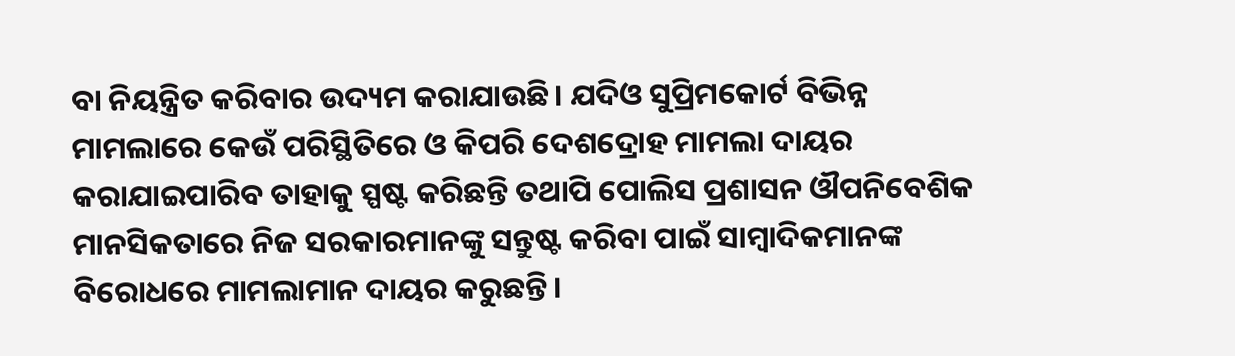ବା ନିୟନ୍ତ୍ରିତ କରିବାର ଉଦ୍ୟମ କରାଯାଉଛି। ଯଦିଓ ସୁପ୍ରିମକୋର୍ଟ ବିଭିନ୍ନ ମାମଲାରେ କେଉଁ ପରିସ୍ଥିତିରେ ଓ କିପରି ଦେଶଦ୍ରୋହ ମାମଲା ଦାୟର କରାଯାଇପାରିବ ତାହାକୁ ସ୍ପଷ୍ଟ କରିଛନ୍ତି ତଥାପି ପୋଲିସ ପ୍ରଶାସନ ଔପନିବେଶିକ ମାନସିକତାରେ ନିଜ ସରକାରମାନଙ୍କୁ ସନ୍ତୁଷ୍ଟ କରିବା ପାଇଁ ସାମ୍ବାଦିକମାନଙ୍କ ବିରୋଧରେ ମାମଲାମାନ ଦାୟର କରୁଛନ୍ତି।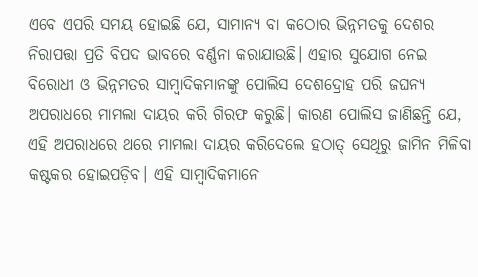ଏବେ ଏପରି ସମୟ ହୋଇଛି ଯେ, ସାମାନ୍ୟ ବା କଠୋର ଭିନ୍ନମତକୁ ଦେଶର ନିରାପତ୍ତା ପ୍ରତି ବିପଦ ଭାବରେ ବର୍ଣ୍ଣନା କରାଯାଉଛି। ଏହାର ସୁଯୋଗ ନେଇ ବିରୋଧୀ ଓ ଭିନ୍ନମତର ସାମ୍ବାଦିକମାନଙ୍କୁ ପୋଲିସ ଦେଶଦ୍ରୋହ ପରି ଜଘନ୍ୟ ଅପରାଧରେ ମାମଲା ଦାୟର କରି ଗିରଫ କରୁଛି। କାରଣ ପୋଲିସ ଜାଣିଛନ୍ତି ଯେ, ଏହି ଅପରାଧରେ ଥରେ ମାମଲା ଦାୟର କରିଦେଲେ ହଠାତ୍ ସେଥିରୁ ଜାମିନ ମିଳିବା କଷ୍ଟକର ହୋଇପଡ଼ିବ। ଏହି ସାମ୍ବାଦିକମାନେ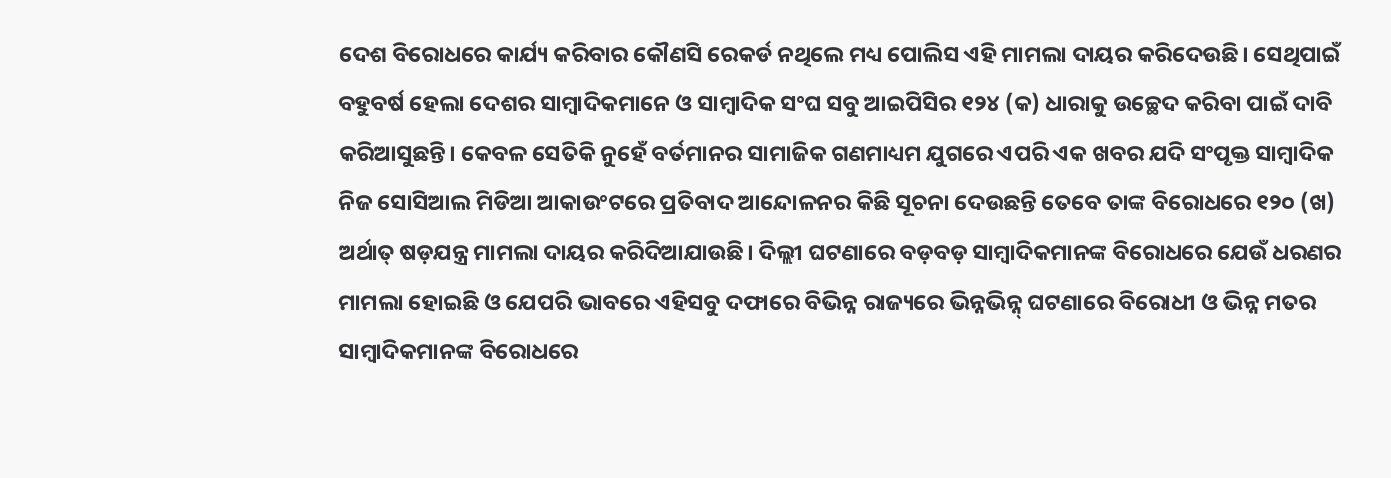ଦେଶ ବିରୋଧରେ କାର୍ଯ୍ୟ କରିବାର କୌଣସି ରେକର୍ଡ ନଥିଲେ ମଧ୍ୟ ପୋଲିସ ଏହି ମାମଲା ଦାୟର କରିଦେଉଛି। ସେଥିପାଇଁ ବହୁବର୍ଷ ହେଲା ଦେଶର ସାମ୍ବାଦିକମାନେ ଓ ସାମ୍ବାଦିକ ସଂଘ ସବୁ ଆଇପିସିର ୧୨୪ (କ) ଧାରାକୁ ଉଚ୍ଛେଦ କରିବା ପାଇଁ ଦାବି କରିଆସୁଛନ୍ତି। କେବଳ ସେତିକି ନୁହେଁ ବର୍ତମାନର ସାମାଜିକ ଗଣମାଧ୍ୟମ ଯୁଗରେ ଏପରି ଏକ ଖବର ଯଦି ସଂପୃକ୍ତ ସାମ୍ବାଦିକ ନିଜ ସୋସିଆଲ ମିଡିଆ ଆକାଉଂଟରେ ପ୍ରତିବାଦ ଆନ୍ଦୋଳନର କିଛି ସୂଚନା ଦେଉଛନ୍ତି ତେବେ ତାଙ୍କ ବିରୋଧରେ ୧୨୦ (ଖ) ଅର୍ଥାତ୍ ଷଡ଼ଯନ୍ତ୍ର ମାମଲା ଦାୟର କରିଦିଆଯାଉଛି। ଦିଲ୍ଲୀ ଘଟଣାରେ ବଡ଼ବଡ଼ ସାମ୍ବାଦିକମାନଙ୍କ ବିରୋଧରେ ଯେଉଁ ଧରଣର ମାମଲା ହୋଇଛି ଓ ଯେପରି ଭାବରେ ଏହିସବୁ ଦଫାରେ ବିଭିନ୍ନ ରାଜ୍ୟରେ ଭିନ୍ନଭିନ୍ନ୍ ଘଟଣାରେ ବିରୋଧୀ ଓ ଭିନ୍ନ ମତର ସାମ୍ବାଦିକମାନଙ୍କ ବିରୋଧରେ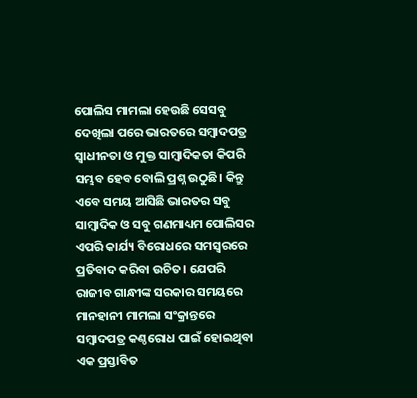ପୋଲିସ ମାମଲା ହେଉଛି ସେସବୁ ଦେଖିଲା ପରେ ଭାରତରେ ସମ୍ବାଦପତ୍ର ସ୍ୱାଧୀନତା ଓ ମୁକ୍ତ ସାମ୍ବାଦିକତା କିପରି ସମ୍ଭବ ହେବ ବୋଲି ପ୍ରଶ୍ନ ଉଠୁଛି। କିନ୍ତୁ ଏବେ ସମୟ ଆସିଛି ଭାରତର ସବୁ ସାମ୍ବାଦିକ ଓ ସବୁ ଗଣମାଧ୍ୟମ ପୋଲିସର ଏପରି କାର୍ଯ୍ୟ ବିରୋଧରେ ସମସ୍ୱରରେ ପ୍ରତିବାଦ କରିବା ଉଚିତ। ଯେପରି ରାଜୀବ ଗାନ୍ଧୀଙ୍କ ସରକାର ସମୟରେ ମାନହାନୀ ମାମଲା ସଂକ୍ରାନ୍ତରେ ସମ୍ବାଦପତ୍ର କଣ୍ଠରୋଧ ପାଇଁ ହୋଇଥିବା ଏକ ପ୍ରସ୍ତାବିତ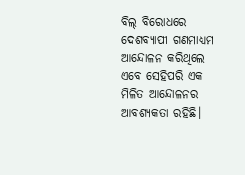ବିଲ୍ ବିରୋଧରେ ଦେଶବ୍ୟାପୀ ଗଣମାଧ୍ୟମ ଆନ୍ଦୋଳନ କରିଥିଲେ ଏବେ ସେହିପରି ଏକ ମିଳିତ ଆନ୍ଦୋଳନର ଆବଶ୍ୟକତା ରହିଛି।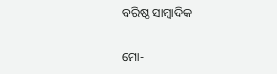ବରିଷ୍ଠ ସାମ୍ବାଦିକ

ମୋ-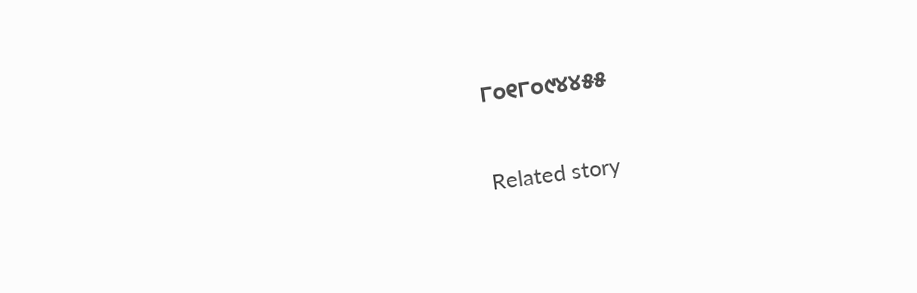୮୦୧୮୦୯୪୪୫୫

Related story